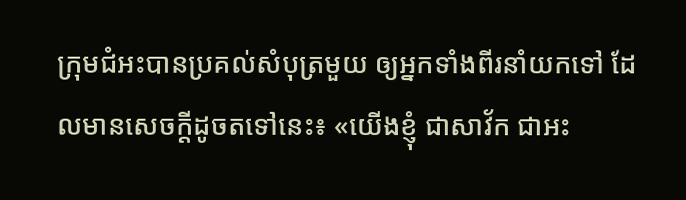ក្រុមជំអះបានប្រគល់សំបុត្រមួយ ឲ្យអ្នកទាំងពីរនាំយកទៅ ដែលមានសេចក្ដីដូចតទៅនេះ៖ «យើងខ្ញុំ ជាសាវ័ក ជាអះ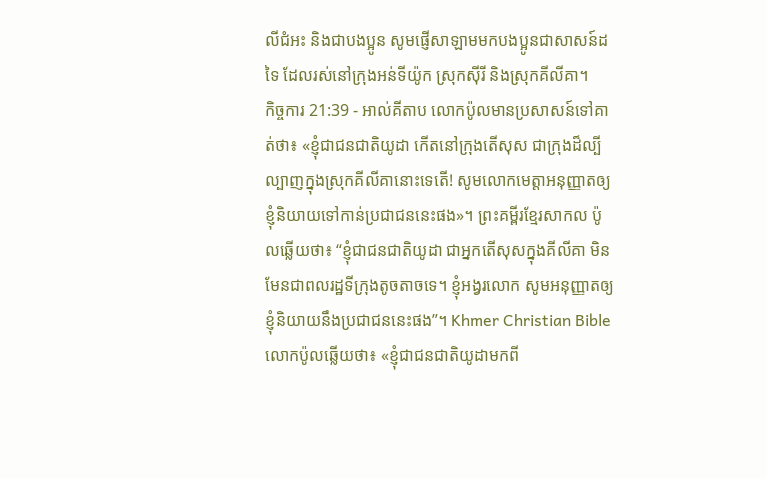លីជំអះ និងជាបងប្អូន សូមផ្ញើសាឡាមមកបងប្អូនជាសាសន៍ដទៃ ដែលរស់នៅក្រុងអន់ទីយ៉ូក ស្រុកស៊ីរី និងស្រុកគីលីគា។
កិច្ចការ 21:39 - អាល់គីតាប លោកប៉ូលមានប្រសាសន៍ទៅគាត់ថា៖ «ខ្ញុំជាជនជាតិយូដា កើតនៅក្រុងតើសុស ជាក្រុងដ៏ល្បីល្បាញក្នុងស្រុកគីលីគានោះទេតើ! សូមលោកមេត្ដាអនុញ្ញាតឲ្យខ្ញុំនិយាយទៅកាន់ប្រជាជននេះផង»។ ព្រះគម្ពីរខ្មែរសាកល ប៉ូលឆ្លើយថា៖ “ខ្ញុំជាជនជាតិយូដា ជាអ្នកតើសុសក្នុងគីលីគា មិនមែនជាពលរដ្ឋទីក្រុងតូចតាចទេ។ ខ្ញុំអង្វរលោក សូមអនុញ្ញាតឲ្យខ្ញុំនិយាយនឹងប្រជាជននេះផង”។ Khmer Christian Bible លោកប៉ូលឆ្លើយថា៖ «ខ្ញុំជាជនជាតិយូដាមកពី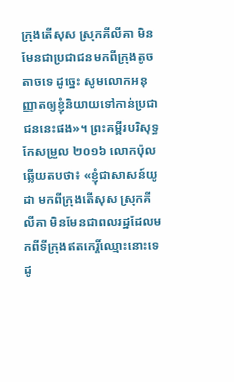ក្រុងតើសុស ស្រុកគីលីគា មិនមែនជាប្រជាជនមកពីក្រុងតូចតាចទេ ដូច្នេះ សូមលោកអនុញ្ញាតឲ្យខ្ញុំនិយាយទៅកាន់ប្រជាជននេះផង»។ ព្រះគម្ពីរបរិសុទ្ធកែសម្រួល ២០១៦ លោកប៉ុលឆ្លើយតបថា៖ «ខ្ញុំជាសាសន៍យូដា មកពីក្រុងតើសុស ស្រុកគីលីគា មិនមែនជាពលរដ្ឋដែលមកពីទីក្រុងឥតកេរ្តិ៍ឈ្មោះនោះទេ ដូ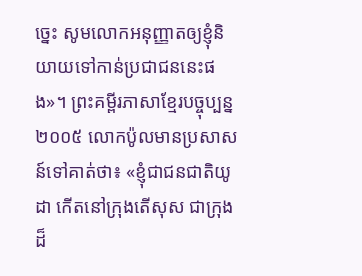ច្នេះ សូមលោកអនុញ្ញាតឲ្យខ្ញុំនិយាយទៅកាន់ប្រជាជននេះផង»។ ព្រះគម្ពីរភាសាខ្មែរបច្ចុប្បន្ន ២០០៥ លោកប៉ូលមានប្រសាសន៍ទៅគាត់ថា៖ «ខ្ញុំជាជនជាតិយូដា កើតនៅក្រុងតើសុស ជាក្រុងដ៏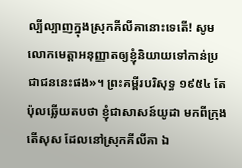ល្បីល្បាញក្នុងស្រុកគីលីគានោះទេតើ! សូមលោកមេត្តាអនុញ្ញាតឲ្យខ្ញុំនិយាយទៅកាន់ប្រជាជននេះផង»។ ព្រះគម្ពីរបរិសុទ្ធ ១៩៥៤ តែប៉ុលឆ្លើយតបថា ខ្ញុំជាសាសន៍យូដា មកពីក្រុងតើសុស ដែលនៅស្រុកគីលីគា ឯ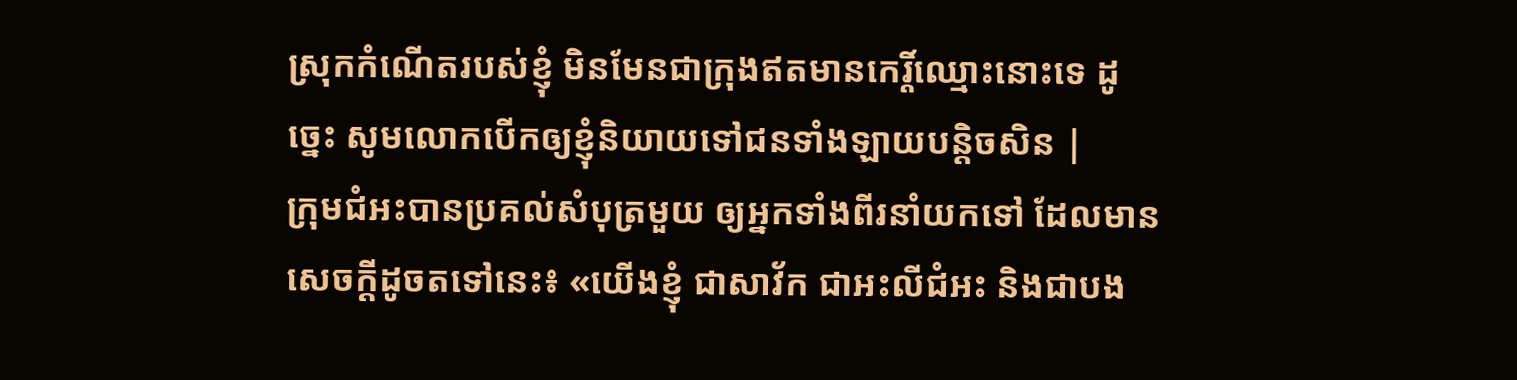ស្រុកកំណើតរបស់ខ្ញុំ មិនមែនជាក្រុងឥតមានកេរ្តិ៍ឈ្មោះនោះទេ ដូច្នេះ សូមលោកបើកឲ្យខ្ញុំនិយាយទៅជនទាំងឡាយបន្តិចសិន |
ក្រុមជំអះបានប្រគល់សំបុត្រមួយ ឲ្យអ្នកទាំងពីរនាំយកទៅ ដែលមានសេចក្ដីដូចតទៅនេះ៖ «យើងខ្ញុំ ជាសាវ័ក ជាអះលីជំអះ និងជាបង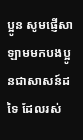ប្អូន សូមផ្ញើសាឡាមមកបងប្អូនជាសាសន៍ដទៃ ដែលរស់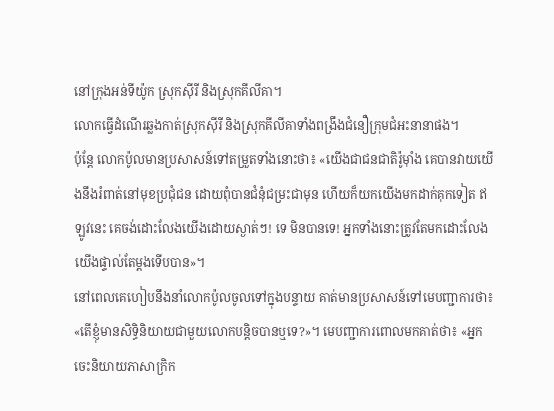នៅក្រុងអន់ទីយ៉ូក ស្រុកស៊ីរី និងស្រុកគីលីគា។
លោកធ្វើដំណើរឆ្លងកាត់ស្រុកស៊ីរី និងស្រុកគីលីគាទាំងពង្រឹងជំនឿក្រុមជំអះនានាផង។
ប៉ុន្ដែ លោកប៉ូលមានប្រសាសន៍ទៅតម្រួតទាំងនោះថា៖ «យើងជាជនជាតិរ៉ូម៉ាំង គេបានវាយយើងនឹងរំពាត់នៅមុខប្រជុំជន ដោយពុំបានជំនុំជម្រះជាមុន ហើយក៏យកយើងមកដាក់គុកទៀត ឥឡូវនេះ គេចង់ដោះលែងយើងដោយស្ងាត់ៗ! ទេ មិនបានទេ! អ្នកទាំងនោះត្រូវតែមកដោះលែងយើងផ្ទាល់តែម្ដងទើបបាន»។
នៅពេលគេហៀបនឹងនាំលោកប៉ូលចូលទៅក្នុងបន្ទាយ គាត់មានប្រសាសន៍ទៅមេបញ្ជាការថា៖ «តើខ្ញុំមានសិទ្ធិនិយាយជាមួយលោកបន្ដិចបានឬទេ?»។ មេបញ្ជាការពោលមកគាត់ថា៖ «អ្នកចេះនិយាយភាសាក្រិក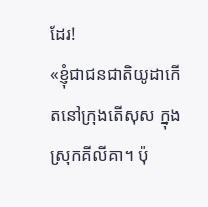ដែរ!
«ខ្ញុំជាជនជាតិយូដាកើតនៅក្រុងតើសុស ក្នុងស្រុកគីលីគា។ ប៉ុ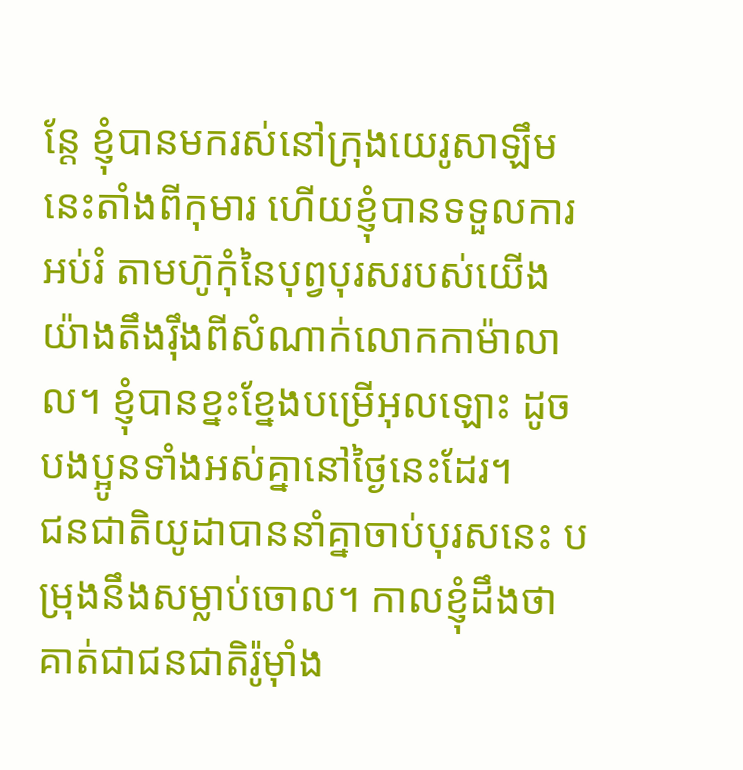ន្ដែ ខ្ញុំបានមករស់នៅក្រុងយេរូសាឡឹមនេះតាំងពីកុមារ ហើយខ្ញុំបានទទួលការអប់រំ តាមហ៊ូកុំនៃបុព្វបុរសរបស់យើងយ៉ាងតឹងរ៉ឹងពីសំណាក់លោកកាម៉ាលាល។ ខ្ញុំបានខ្នះខ្នែងបម្រើអុលឡោះ ដូចបងប្អូនទាំងអស់គ្នានៅថ្ងៃនេះដែរ។
ជនជាតិយូដាបាននាំគ្នាចាប់បុរសនេះ បម្រុងនឹងសម្លាប់ចោល។ កាលខ្ញុំដឹងថា គាត់ជាជនជាតិរ៉ូម៉ាំង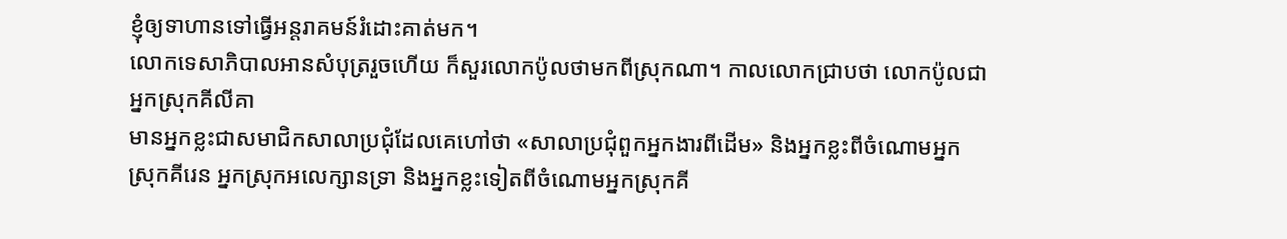ខ្ញុំឲ្យទាហានទៅធ្វើអន្ដរាគមន៍រំដោះគាត់មក។
លោកទេសាភិបាលអានសំបុត្ររួចហើយ ក៏សួរលោកប៉ូលថាមកពីស្រុកណា។ កាលលោកជ្រាបថា លោកប៉ូលជាអ្នកស្រុកគីលីគា
មានអ្នកខ្លះជាសមាជិកសាលាប្រជុំដែលគេហៅថា «សាលាប្រជុំពួកអ្នកងារពីដើម» និងអ្នកខ្លះពីចំណោមអ្នកស្រុកគីរេន អ្នកស្រុកអលេក្សានទ្រា និងអ្នកខ្លះទៀតពីចំណោមអ្នកស្រុកគី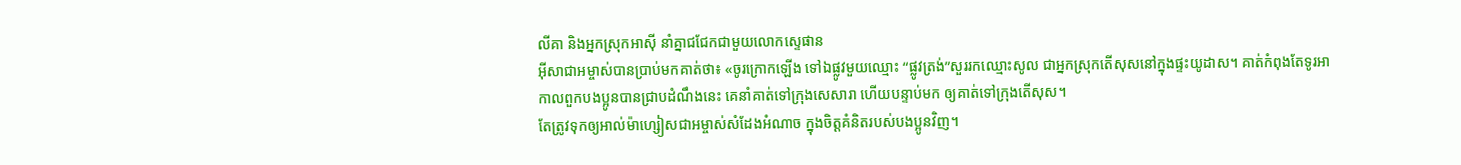លីគា និងអ្នកស្រុកអាស៊ី នាំគ្នាជជែកជាមួយលោកស្ទេផាន
អ៊ីសាជាអម្ចាស់បានប្រាប់មកគាត់ថា៖ «ចូរក្រោកឡើង ទៅឯផ្លូវមួយឈ្មោះ “ផ្លូវត្រង់”សួររកឈ្មោះសូល ជាអ្នកស្រុកតើសុសនៅក្នុងផ្ទះយូដាស។ គាត់កំពុងតែទូរអា
កាលពួកបងប្អូនបានជ្រាបដំណឹងនេះ គេនាំគាត់ទៅក្រុងសេសារា ហើយបន្ទាប់មក ឲ្យគាត់ទៅក្រុងតើសុស។
តែត្រូវទុកឲ្យអាល់ម៉ាហ្សៀសជាអម្ចាស់សំដែងអំណាច ក្នុងចិត្ដគំនិតរបស់បងប្អូនវិញ។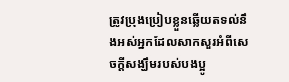ត្រូវប្រុងប្រៀបខ្លួនឆ្លើយតទល់នឹងអស់អ្នកដែលសាកសួរអំពីសេចក្ដីសង្ឃឹមរបស់បងប្អូ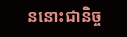ននោះជានិច្ច